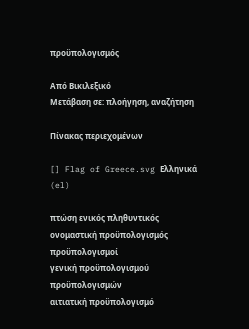προϋπολογισμός

Από Βικιλεξικό
Μετάβαση σε: πλοήγηση, αναζήτηση

Πίνακας περιεχομένων

[] Flag of Greece.svg Ελληνικά (el)

πτώση ενικός πληθυντικός
ονομαστική προϋπολογισμός προϋπολογισμοί
γενική προϋπολογισμού προϋπολογισμών
αιτιατική προϋπολογισμό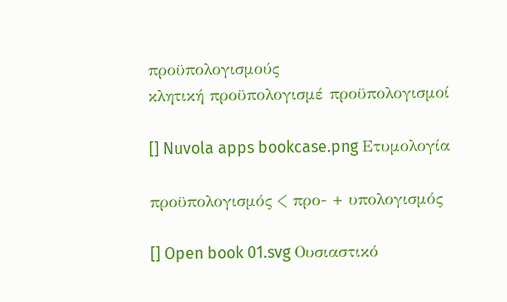προϋπολογισμούς
κλητική προϋπολογισμέ προϋπολογισμοί

[] Nuvola apps bookcase.png Ετυμολογία

προϋπολογισμός < προ- + υπολογισμός

[] Open book 01.svg Ουσιαστικό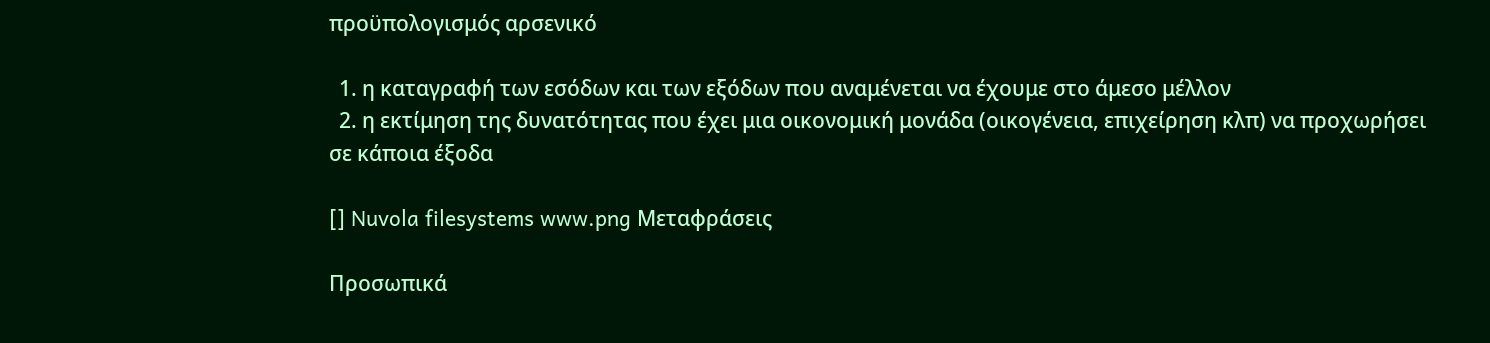προϋπολογισμός αρσενικό

  1. η καταγραφή των εσόδων και των εξόδων που αναμένεται να έχουμε στο άμεσο μέλλον
  2. η εκτίμηση της δυνατότητας που έχει μια οικονομική μονάδα (οικογένεια, επιχείρηση κλπ) να προχωρήσει σε κάποια έξοδα

[] Nuvola filesystems www.png Μεταφράσεις

Προσωπικά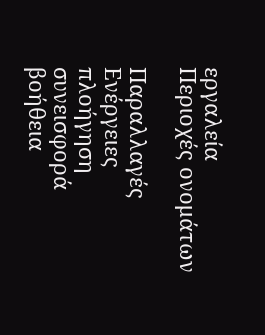εργαλεία
Περιοχές ονομάτων

Παραλλαγές
Ενέργειες
πλοήγηση
συνεισφορά
βοήθεια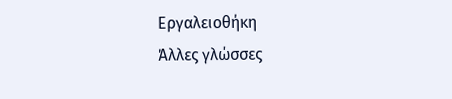Εργαλειοθήκη
Άλλες γλώσσες